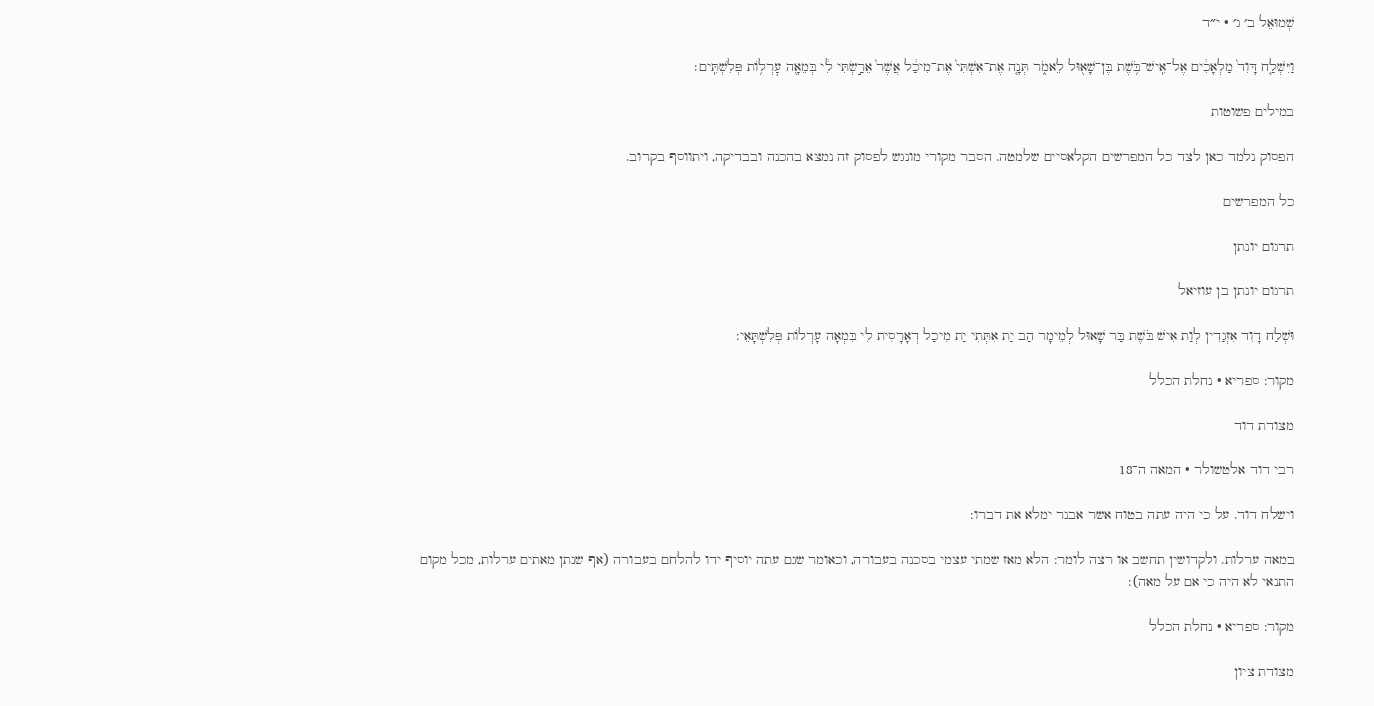שְׁמוּאֵל ב׳ ג׳ · י״ד

וַיִּשְׁלַ֤ח דָּוִד֙ מַלְאָכִ֔ים אֶל־אִֽישׁ־בֹּ֥שֶׁת בֶּן־שָׁא֖וּל לֵאמֹ֑ר תְּנָ֤ה אֶת־אִשְׁתִּי֙ אֶת־מִיכַ֔ל אֲשֶׁר֙ אֵרַ֣שְׂתִּי לִ֔י בְּמֵאָ֖ה עׇרְל֥וֹת פְּלִשְׁתִּֽים׃

במילים פשוטות

הפסוק נלמד כאן לצד כל המפרשים הקלאסיים שלמטה. הסבר מקורי מונגש לפסוק זה נמצא בהכנה ובבדיקה, ויתווסף בקרוב.

כל המפרשים

תרגום יונתן

תרגום יונתן בן עוזיאל

וּשְׁלַח דָוִד אִזְגַדִין לְוַת אִישׁ בֹּשֶׁת בַּר שָׁאוּל לְמֵימָר הַב יַת אִתְּתִי יַת מִיכַל דְאָרָסִית לִי בִּמְאָה עָרְלוֹת פְּלִשְׁתָּאֵי:

מקור: ספריא · נחלת הכלל

מצודת דוד

רבי דוד אלטשולר · המאה ה־18

וישלח דוד. על כי היה עתה בטוח אשר אבנר ימלא את דברו:

במאה ערלות. ולקדושין תחשב או רצה לומר: הלא מאז שמתי עצמי בסכנה בעבורה, וכאומר שגם עתה יוסיף ידו להלחם בעבורה (אף שנתן מאתים ערלות, מכל מקום התנאי לא היה כי אם על מאה):

מקור: ספריא · נחלת הכלל

מצודת ציון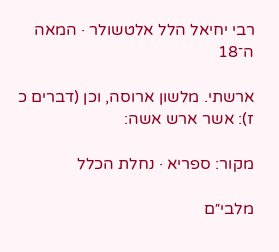רבי יחיאל הלל אלטשולר · המאה ה־18

ארשתי. מלשון ארוסה, וכן (דברים כ ז): אשר ארש אשה:

מקור: ספריא · נחלת הכלל

מלבי״ם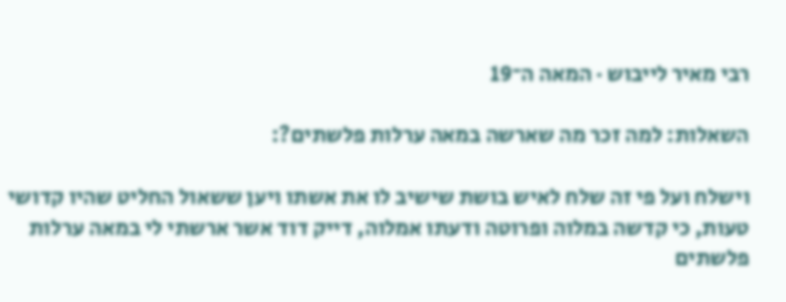רבי מאיר לייבוש · המאה ה־19

השאלות: למה זכר מה שארשה במאה ערלות פלשתים?:

וישלח ועל פי זה שלח לאיש בושת שישיב לו את אשתו ויען ששאול החליט שהיו קדושי טעות, כי קדשה במלוה ופרוטה ודעתו אמלוה, דייק דוד אשר ארשתי לי במאה ערלות פלשתים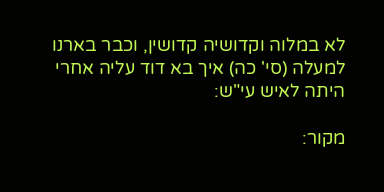לא במלוה וקדושיה קדושין, וכבר בארנו למעלה (סי' כה) איך בא דוד עליה אחרי היתה לאיש עי"ש:

מקור: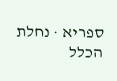ספריא · נחלת הכלל